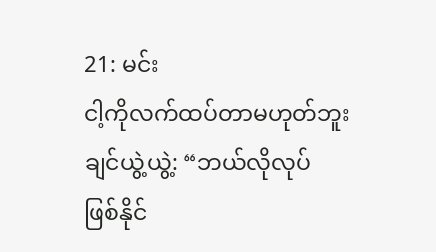21: မင်း
ငါ့ကိုလက်ထပ်တာမဟုတ်ဘူး
ချင်ယွဲ့ယွဲ့: “ဘယ်လိုလုပ်
ဖြစ်နိုင်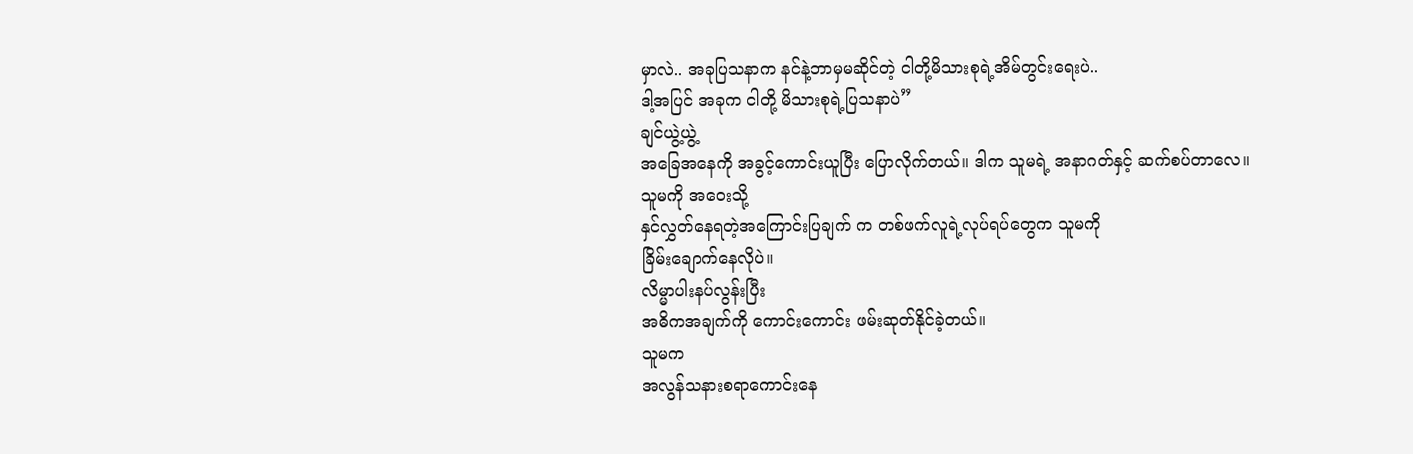မှာလဲ.. အခုပြသနာက နင်နဲ့ဘာမှမဆိုင်တဲ့ ငါတို့မိသားစုရဲ့အိမ်တွင်းရေးပဲ..
ဒါ့အပြင် အခုက ငါတို့ မိသားစုရဲ့ပြသနာပဲ”
ချင်ယွဲ့ယွဲ့
အခြေအနေကို အခွင့်ကောင်းယူပြီး ပြောလိုက်တယ်။ ဒါက သူမရဲ့ အနာဂတ်နှင့် ဆက်စပ်တာလေ။
သူမကို အဝေးသို့
နှင်လွှတ်နေရတဲ့အကြောင်းပြချက် က တစ်ဖက်လူရဲ့လုပ်ရပ်တွေက သူမကို
ခြိမ်းချောက်နေလိုပဲ။
လိမ္မာပါးနပ်လွန်းပြီး
အဓိကအချက်ကို ကောင်းကောင်း ဖမ်းဆုတ်နိုင်ခဲ့တယ်။
သူမက
အလွန်သနားစရာကောင်းနေ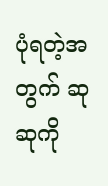ပုံရတဲ့အတွက် ဆုဆုကို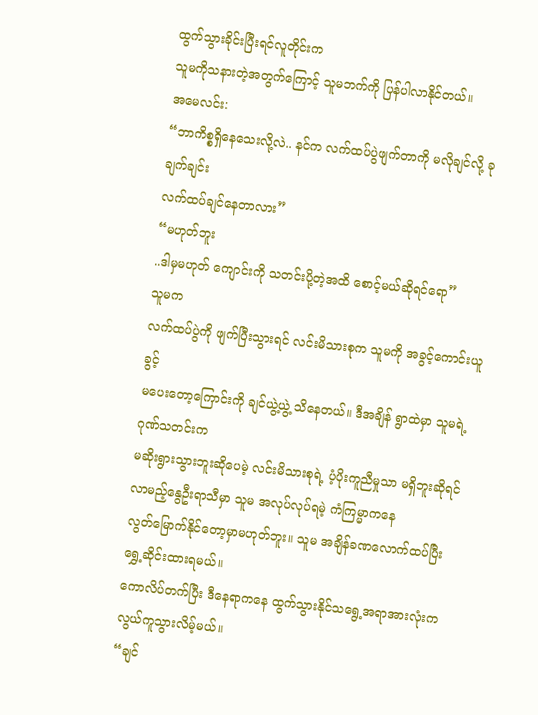ထွက်သွားခိုင်းပြီးရင်လူတိုင်းက
သူမကိုသနားတဲ့အတွက်ကြောင့် သူမဘက်ကို ပြန်ပါလာနိုင်တယ်။
အမေလင်း:
“ဘာကိစ္စရှိနေသေးလို့လဲ.. နင်က လက်ထပ်ပွဲဖျက်တာကို မလိုချင်လို့ ခုချက်ချင်း
လက်ထပ်ချင်နေတာလား”
“မဟုတ်ဘူး
..ဒါမှမဟုတ် ကျောင်းကို သတင်းပို့တဲ့အထိ စောင့်မယ်ဆိုရင်ရော”
သူမက
လက်ထပ်ပွဲကို ဖျက်ပြီးသွားရင် လင်းမိသားစုက သူမကို အခွင့်ကောင်းယူခွင့်
မပေးတော့ကြောင်းကို ချင်ယွဲ့ယွဲ့ သိနေတယ်။ ဒီအချိန် ရွာထဲမှာ သူမရဲ့ ဂုဏ်သတင်းက
မဆိုးရွားသွားဘူးဆိုပေမဲ့ လင်းမိသားစုရဲ့ ပံ့ပိုးကူညီမှုသာ မရှိဘူးဆိုရင်
လာမည့်နွေဦးရာသီမှာ သူမ အလုပ်လုပ်ရမဲ့ ကံကြမ္မာကနေ
လွတ်မြောက်နိုင်တော့မှာမဟုတ်ဘူး။ သူမ အချိန်ခဏလောက်ထပ်ပြီး ရွှေ့ဆိုင်းထားရမယ်။
ကောလိပ်တက်ပြီး ဒီနေရာကနေ ထွက်သွားနိုင်သရွေ့အရာအားလုံးက လွယ်ကူသွားလိမ့်မယ်။
“ချင်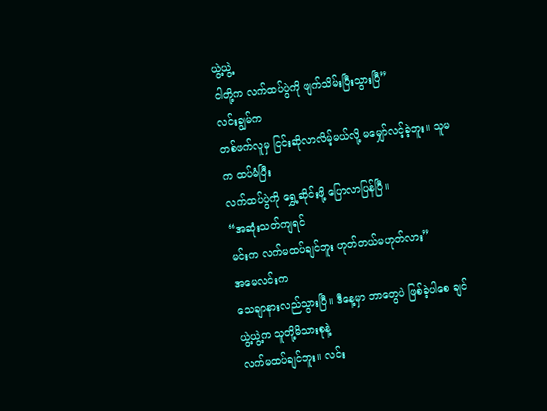ယွဲ့ယွဲ့
ငါတို့က လက်ထပ်ပွဲကို ဖျက်သိမ်းပြီးသွားပြီ”
လင်းချွမ်က
တစ်ဖက်လူမှ ငြင်းဆိုလာလိမ့်မယ်လို့ မမျှော်လင့်ခဲ့ဘူး။ သူမက ထပ်မံပြီး
လက်ထပ်ပွဲကို ရွှေ့ဆိုင်းဖို့ ပြောလာပြန်ပြီ။
“အဆုံးသတ်ကျရင်
မင်းက လက်မထပ်ချင်ဘူး ဟုတ်တယ်မဟုတ်လား”
အမေလင်းက
သေချာနားလည်သွားပြီ။ ဒီနေ့မှာ ဘာတွေပဲ ဖြစ်ခဲ့ပါစေ ချင်ယွဲ့ယွဲ့က သူတို့မိသားစုနဲ့
လက်မထပ်ချင်ဘူး။ လင်း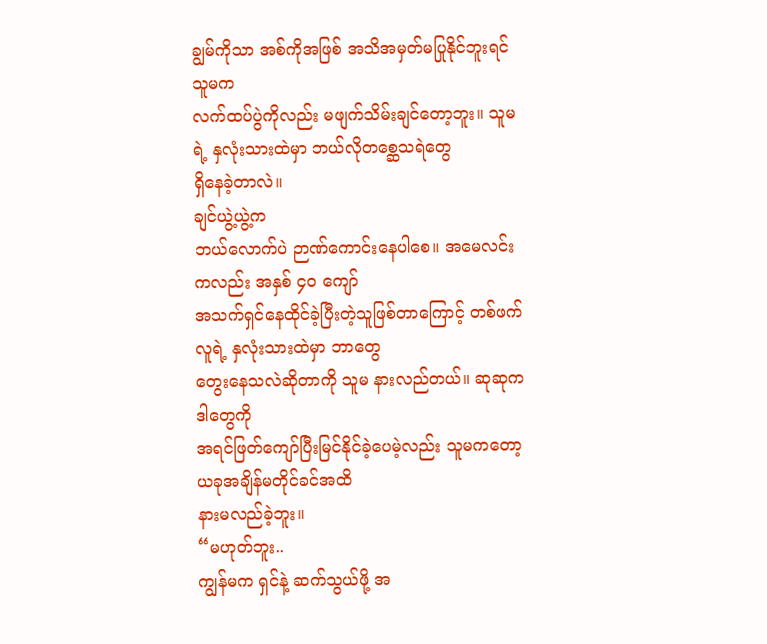ချွမ်ကိုသာ အစ်ကိုအဖြစ် အသိအမှတ်မပြုနိုင်ဘူးရင် သူမက
လက်ထပ်ပွဲကိုလည်း မဖျက်သိမ်းချင်တော့ဘူး။ သူမရဲ့ နှလုံးသားထဲမှာ ဘယ်လိုတစ္ဆေသရဲတွေ
ရှိနေခဲ့တာလဲ။
ချင်ယွဲ့ယွဲ့က
ဘယ်လောက်ပဲ ဉာဏ်ကောင်းနေပါစေ။ အမေလင်းကလည်း အနှစ် ၄၀ ကျော်
အသက်ရှင်နေထိုင်ခဲ့ပြီးတဲ့သူဖြစ်တာကြောင့် တစ်ဖက်လူရဲ့ နှလုံးသားထဲမှာ ဘာတွေ
တွေးနေသလဲဆိုတာကို သူမ နားလည်တယ်။ ဆုဆုက ဒါတွေကို
အရင်ဖြတ်ကျော်ပြီးမြင်နိုင်ခဲ့ပေမဲ့လည်း သူမကတော့ ယခုအချိန်မတိုင်ခင်အထိ
နားမလည်ခဲ့ဘူး။
“မဟုတ်ဘူး..
ကျွန်မက ရှင်နဲ့ ဆက်သွယ်ဖို့ အ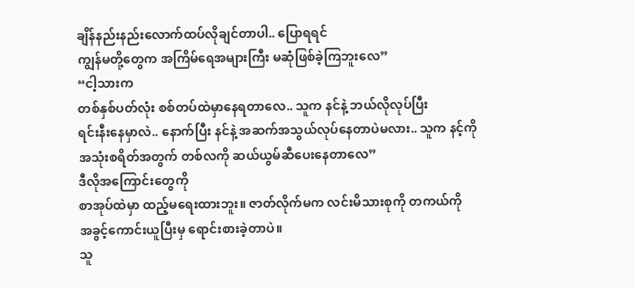ချိန်နည်းနည်းလောက်ထပ်လိုချင်တာပါ.. ပြောရရင်
ကျွန်မတို့တွေက အကြိမ်ရေအများကြီး မဆုံဖြစ်ခဲ့ကြဘူးလေ”
“ငါ့သားက
တစ်နှစ်ပတ်လုံး စစ်တပ်ထဲမှာနေရတာလေ.. သူက နင်နဲ့ ဘယ်လိုလုပ်ပြီး
ရင်းနီးနေမှာလဲ.. နောက်ပြီး နင်နဲ့ အဆက်အသွယ်လုပ်နေတာပဲမလား.. သူက နင့်ကို
အသုံးစရိတ်အတွက် တစ်လကို ဆယ်ယွမ်ဆီပေးနေတာလေ”
ဒီလိုအကြောင်းတွေကို
စာအုပ်ထဲမှာ ထည့်မရေးထားဘူး။ ဇာတ်လိုက်မက လင်းမိသားစုကို တကယ်ကို
အခွင့်ကောင်းယူပြီးမှ ရောင်းစားခဲ့တာပဲ။
သူ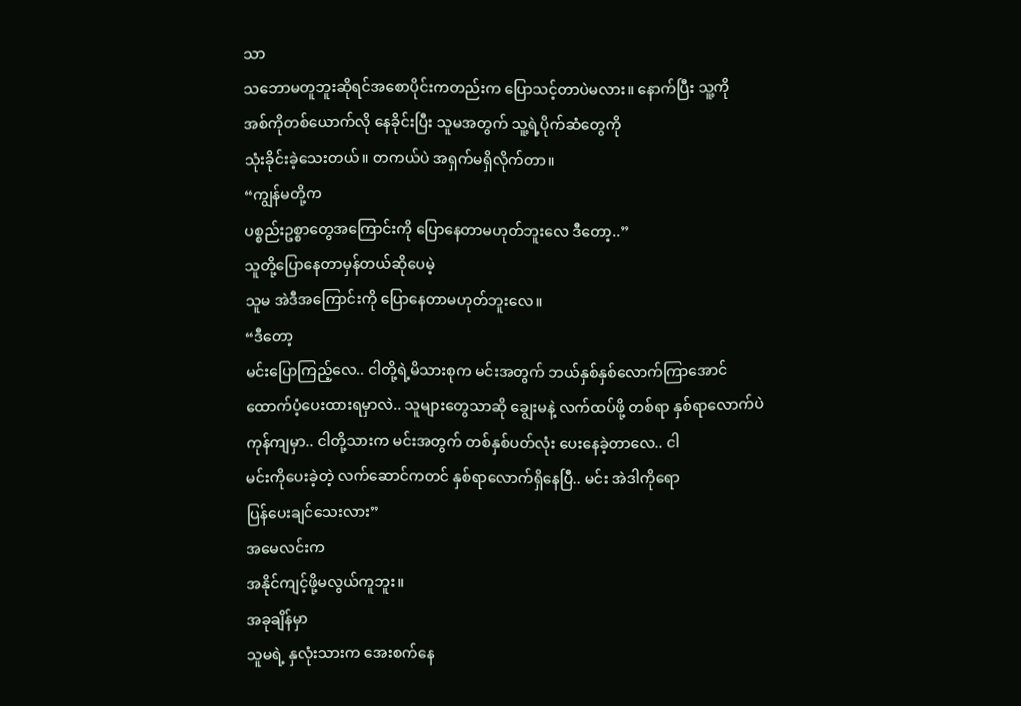သာ
သဘောမတူဘူးဆိုရင်အစောပိုင်းကတည်းက ပြောသင့်တာပဲမလား။ နောက်ပြီး သူ့ကို
အစ်ကိုတစ်ယောက်လို နေခိုင်းပြီး သူမအတွက် သူ့ရဲ့ပိုက်ဆံတွေကို
သုံးခိုင်းခဲ့သေးတယ်။ တကယ်ပဲ အရှက်မရှိလိုက်တာ။
“ကျွန်မတို့က
ပစ္စည်းဥစ္စာတွေအကြောင်းကို ပြောနေတာမဟုတ်ဘူးလေ ဒီတော့..”
သူတို့ပြောနေတာမှန်တယ်ဆိုပေမဲ့
သူမ အဲဒီအကြောင်းကို ပြောနေတာမဟုတ်ဘူးလေ။
“ဒီတော့
မင်းပြောကြည့်လေ.. ငါတို့ရဲ့မိသားစုက မင်းအတွက် ဘယ်နှစ်နှစ်လောက်ကြာအောင်
ထောက်ပံ့ပေးထားရမှာလဲ.. သူများတွေသာဆို ချွေးမနဲ့ လက်ထပ်ဖို့ တစ်ရာ နှစ်ရာလောက်ပဲ
ကုန်ကျမှာ.. ငါတို့သားက မင်းအတွက် တစ်နှစ်ပတ်လုံး ပေးနေခဲ့တာလေ.. ငါ
မင်းကိုပေးခဲ့တဲ့ လက်ဆောင်ကတင် နှစ်ရာလောက်ရှိနေပြီ.. မင်း အဲဒါကိုရော
ပြန်ပေးချင်သေးလား”
အမေလင်းက
အနိုင်ကျင့်ဖို့မလွယ်ကူဘူး။
အခုချိန်မှာ
သူမရဲ့ နှလုံးသားက အေးစက်နေ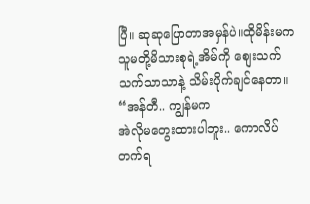ပြီ။ ဆုဆုပြောတာအမှန်ပဲ။ထိုမိန်းမက
သူမတို့မိသားစုရဲ့အိမ်ကို စျေးသက်သက်သာသာနဲ့ သိမ်းပိုက်ချင်နေတာ။
“အန်တီ.. ကျွန်မက
အဲလိုမတွေးထားပါဘူး.. ကောလိပ်တက်ရ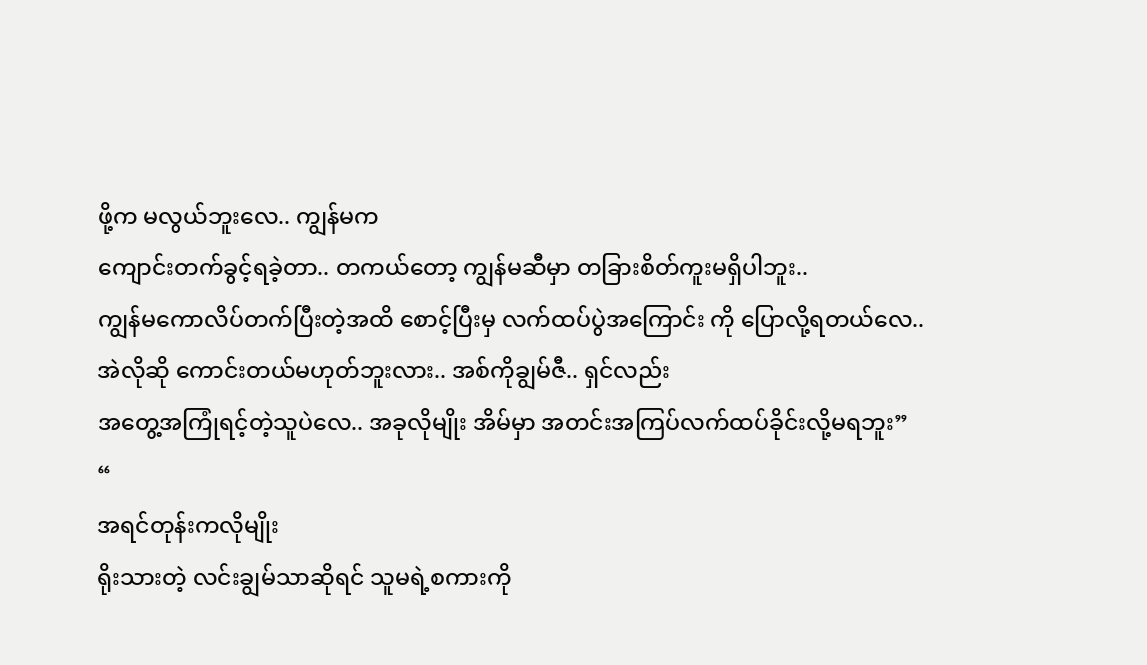ဖို့က မလွယ်ဘူးလေ.. ကျွန်မက
ကျောင်းတက်ခွင့်ရခဲ့တာ.. တကယ်တော့ ကျွန်မဆီမှာ တခြားစိတ်ကူးမရှိပါဘူး..
ကျွန်မကောလိပ်တက်ပြီးတဲ့အထိ စောင့်ပြီးမှ လက်ထပ်ပွဲအကြောင်း ကို ပြောလို့ရတယ်လေ..
အဲလိုဆို ကောင်းတယ်မဟုတ်ဘူးလား.. အစ်ကိုချွမ်ဇီ.. ရှင်လည်း
အတွေ့အကြုံရင့်တဲ့သူပဲလေ.. အခုလိုမျိုး အိမ်မှာ အတင်းအကြပ်လက်ထပ်ခိုင်းလို့မရဘူး”
“
အရင်တုန်းကလိုမျိုး
ရိုးသားတဲ့ လင်းချွမ်သာဆိုရင် သူမရဲ့စကားကို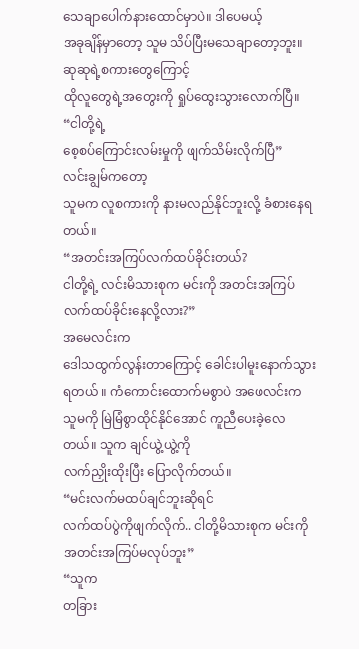သေချာပေါက်နားထောင်မှာပဲ။ ဒါပေမယ့်
အခုချိန်မှာတော့ သူမ သိပ်ပြီးမသေချာတော့ဘူး။ ဆုဆုရဲ့စကားတွေကြောင့်
ထိုလူတွေရဲ့အတွေးကို ရှုပ်ထွေးသွားလောက်ပြီ။
“ငါတို့ရဲ့
စေ့စပ်ကြောင်းလမ်းမှုကို ဖျက်သိမ်းလိုက်ပြီ”
လင်းချွမ်ကတော့
သူမက လူစကားကို နားမလည်နိုင်ဘူးလို့ ခံစားနေရတယ်။
“အတင်းအကြပ်လက်ထပ်ခိုင်းတယ်?
ငါတို့ရဲ့ လင်းမိသားစုက မင်းကို အတင်းအကြပ်လက်ထပ်ခိုင်းနေလို့လား?”
အမေလင်းက
ဒေါသထွက်လွန်းတာကြောင့် ခေါင်းပါမူးနောက်သွားရတယ် ။ ကံကောင်းထောက်မစွာပဲ အဖေလင်းက
သူမကို မြဲမြံစွာထိုင်နိုင်အောင် ကူညီပေးခဲ့လေတယ်။ သူက ချင်ယွဲ့ယွဲ့ကို
လက်ညှိုးထိုးပြီး ပြောလိုက်တယ်။
“မင်းလက်မထပ်ချင်ဘူးဆိုရင်
လက်ထပ်ပွဲကိုဖျက်လိုက်.. ငါတို့မိသားစုက မင်းကို အတင်းအကြပ်မလုပ်ဘူး”
“သူက
တခြား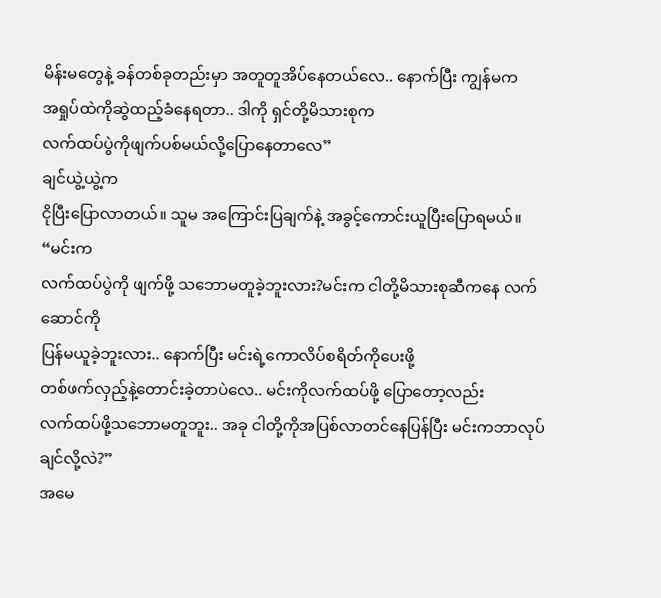မိန်းမတွေနဲ့ ခန်တစ်ခုတည်းမှာ အတူတူအိပ်နေတယ်လေ.. နောက်ပြီး ကျွန်မက
အရှုပ်ထဲကိုဆွဲထည့်ခံနေရတာ.. ဒါကို ရှင်တို့မိသားစုက
လက်ထပ်ပွဲကိုဖျက်ပစ်မယ်လို့ပြောနေတာလေ”
ချင်ယွဲ့ယွဲ့က
ငိုပြီးပြောလာတယ်။ သူမ အကြောင်းပြချက်နဲ့ အခွင့်ကောင်းယူပြီးပြောရမယ်။
“မင်းက
လက်ထပ်ပွဲကို ဖျက်ဖို့ သဘောမတူခဲ့ဘူးလား?မင်းက ငါတို့မိသားစုဆီကနေ လက်ဆောင်ကို
ပြန်မယူခဲ့ဘူးလား.. နောက်ပြီး မင်းရဲ့ကောလိပ်စရိတ်ကိုပေးဖို့
တစ်ဖက်လှည့်နဲ့တောင်းခဲ့တာပဲလေ.. မင်းကိုလက်ထပ်ဖို့ ပြောတော့လည်း
လက်ထပ်ဖို့သဘောမတူဘူး.. အခု ငါတို့ကိုအပြစ်လာတင်နေပြန်ပြီး မင်းကဘာလုပ်ချင်လို့လဲ?”
အမေ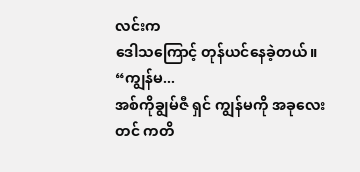လင်းက
ဒေါသကြောင့် တုန်ယင်နေခဲ့တယ်။
“ကျွန်မ...
အစ်ကိုချွမ်ဇီ ရှင် ကျွန်မကို အခုလေးတင် ကတိ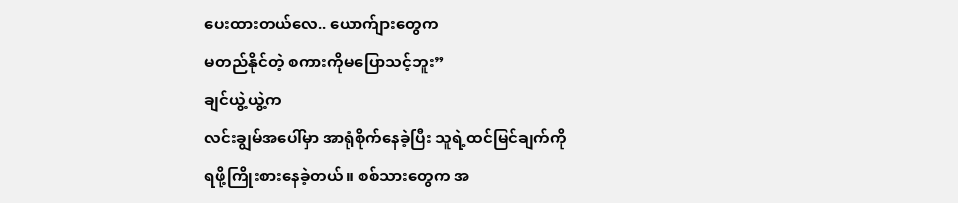ပေးထားတယ်လေ.. ယောက်ျားတွေက
မတည်နိုင်တဲ့ စကားကိုမပြောသင့်ဘူး”
ချင်ယွဲ့ယွဲ့က
လင်းချွမ်အပေါ်မှာ အာရုံစိုက်နေခဲ့ပြီး သူရဲ့ထင်မြင်ချက်ကို
ရဖို့ကြိုးစားနေခဲ့တယ်။ စစ်သားတွေက အ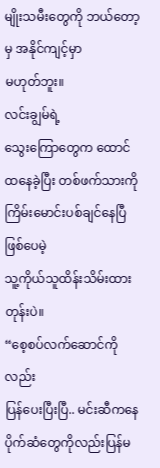မျိုးသမီးတွေကို ဘယ်တော့မှ အနိုင်ကျင့်မှာ
မဟုတ်ဘူး။
လင်းချွမ်ရဲ့
သွေးကြောတွေက ထောင်ထနေခဲ့ပြီး တစ်ဖက်သားကိုကြိမ်းမောင်းပစ်ချင်နေပြီဖြစ်ပေမဲ့
သူ့ကိုယ်သူထိန်းသိမ်းထားတုန်းပဲ။
“စေ့စပ်လက်ဆောင်ကိုလည်း
ပြန်ပေးပြီးပြီ.. မင်းဆီကနေ ပိုက်ဆံတွေကိုလည်းပြန်မ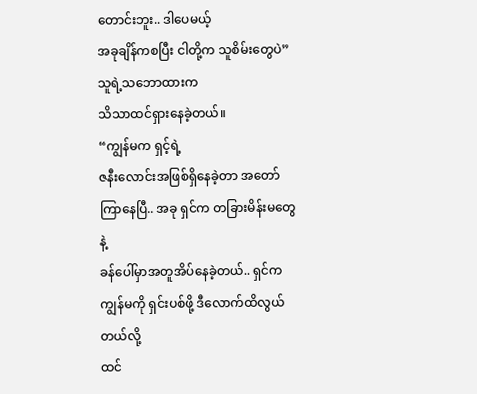တောင်းဘူး.. ဒါပေမယ့်
အခုချိန်ကစပြီး ငါတို့က သူစိမ်းတွေပဲ”
သူရဲ့သဘောထားက
သိသာထင်ရှားနေခဲ့တယ်။
“ကျွန်မက ရှင့်ရဲ့
ဇနီးလောင်းအဖြစ်ရှိနေခဲ့တာ အတော်ကြာနေပြီ.. အခု ရှင်က တခြားမိန်းမတွေနဲ့
ခန်ပေါ်မှာအတူအိပ်နေခဲ့တယ်.. ရှင်က ကျွန်မကို ရှင်းပစ်ဖို့ ဒီလောက်ထိလွယ်တယ်လို့
ထင်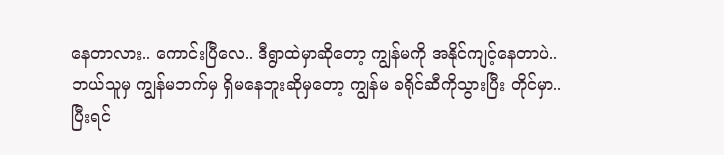နေတာလား.. ကောင်းပြီလေ.. ဒီရွာထဲမှာဆိုတော့ ကျွန်မကို အနိုင်ကျင့်နေတာပဲ..
ဘယ်သူမှ ကျွန်မဘက်မှ ရှိမနေဘူးဆိုမှတော့ ကျွန်မ ခရိုင်ဆီကိုသွားပြီး တိုင်မှာ..
ပြီးရင်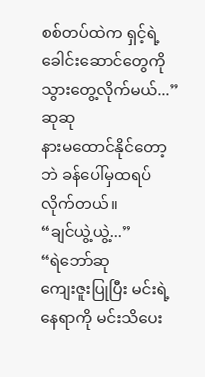စစ်တပ်ထဲက ရှင့်ရဲ့ ခေါင်းဆောင်တွေကို သွားတွေ့လိုက်မယ်...”
ဆုဆု
နားမထောင်နိုင်တော့ဘဲ ခန်ပေါ်မှထရပ်လိုက်တယ်။
“ချင်ယွဲ့ယွဲ့...”
“ရဲဘော်ဆု
ကျေးဇူးပြုပြီး မင်းရဲ့နေရာကို မင်းသိပေး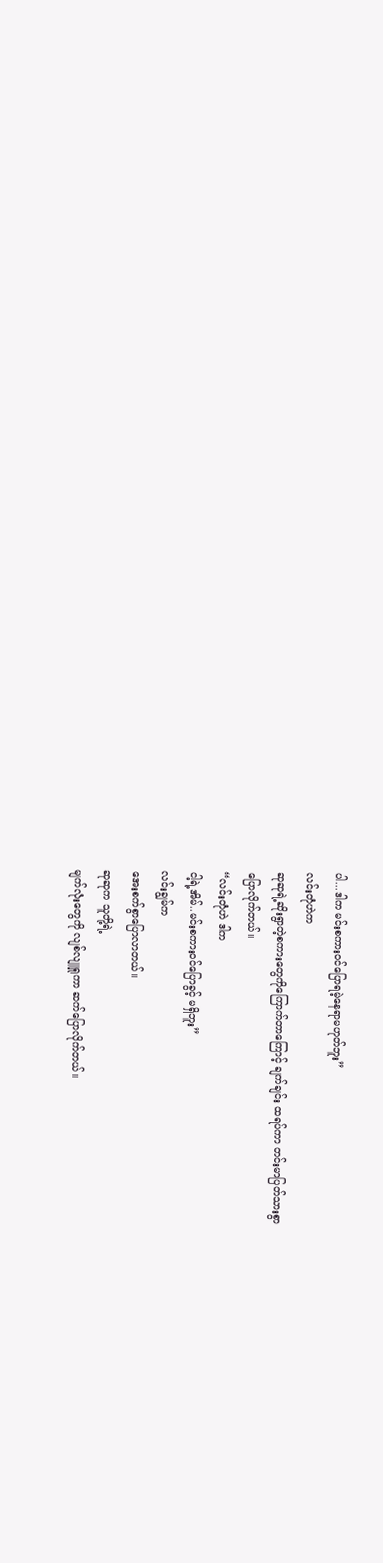ပါ...ဒါက မင်းစကားဝင်ပြောရမဲ့နေရာမဟုတ်ဘူး”
လင်းတုံဟဲက
ဆုဆုရဲ့ဆိုးရွာတဲ့စကားတွေကိုကြောက်တာကြောင့် ချက်ချင်း ထရပ်ကာ တင်းမာပြတ်သားစွာ
ပြောလိုက်တယ်။
“လင်းတုံဟဲ ဒါက
ငါ့ရဲ့အိမ်..မင်းစကားဝင်ပြောခွင့် မရှိဘူး”
လင်းချွမ်က
အေးစက်စွာပြောလာတယ်။
ဆုဆုက သူတို့ရဲ့
မျက်လုံးတွေကို လျစ်လျူရှုကာ ဆက်ပြောလိုက်တယ်။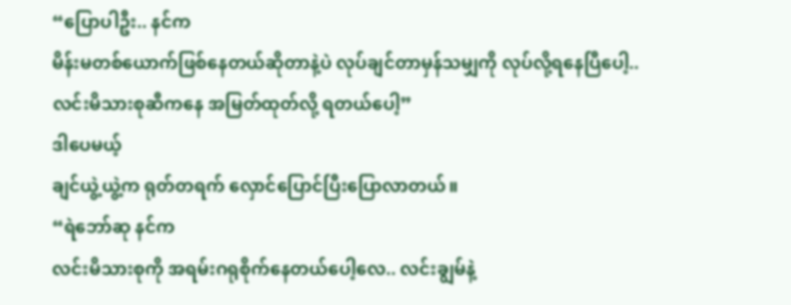“ပြောပါဦး.. နင်က
မိန်းမတစ်ယောက်ဖြစ်နေတယ်ဆိုတာနဲ့ပဲ လုပ်ချင်တာမှန်သမျှကို လုပ်လို့ရနေပြီပေါ့..
လင်းမိသားစုဆီကနေ အမြတ်ထုတ်လို့ ရတယ်ပေါ့”
ဒါပေမယ့်
ချင်ယွဲ့ယွဲ့က ရုတ်တရက် လှောင်ပြောင်ပြီးပြောလာတယ်။
“ရဲဘော်ဆု နင်က
လင်းမိသားစုကို အရမ်းဂရုစိုက်နေတယ်ပေါ့လေ.. လင်းချွမ်နဲ့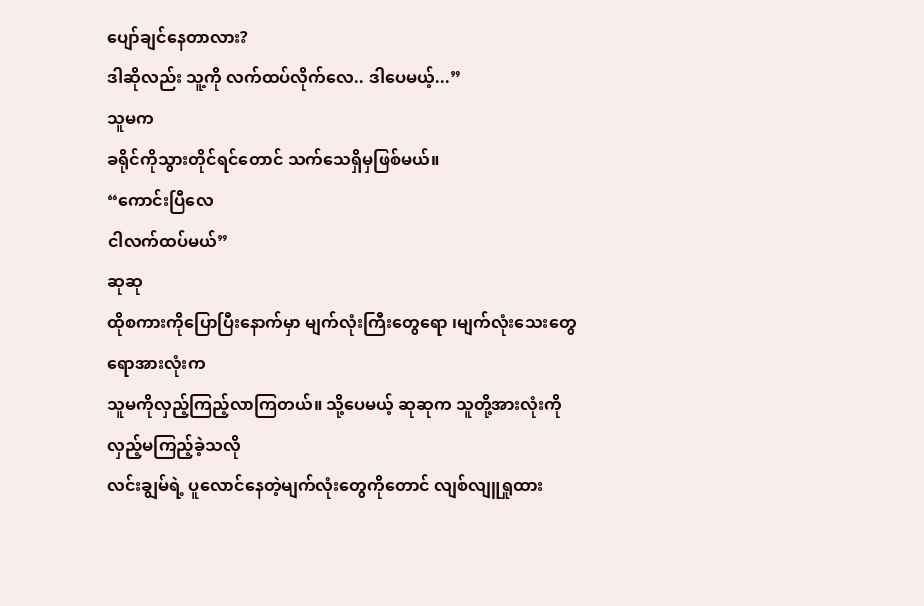ပျော်ချင်နေတာလား?
ဒါဆိုလည်း သူ့ကို လက်ထပ်လိုက်လေ.. ဒါပေမယ့်...”
သူမက
ခရိုင်ကိုသွားတိုင်ရင်တောင် သက်သေရှိမှဖြစ်မယ်။
“ကောင်းပြီလေ
ငါလက်ထပ်မယ်”
ဆုဆု
ထိုစကားကိုပြောပြီးနောက်မှာ မျက်လုံးကြီးတွေရော ၊မျက်လုံးသေးတွေရောအားလုံးက
သူမကိုလှည့်ကြည့်လာကြတယ်။ သို့ပေမယ့် ဆုဆုက သူတို့အားလုံးကို လှည့်မကြည့်ခဲ့သလို
လင်းချွမ်ရဲ့ ပူလောင်နေတဲ့မျက်လုံးတွေကိုတောင် လျစ်လျူရှုထား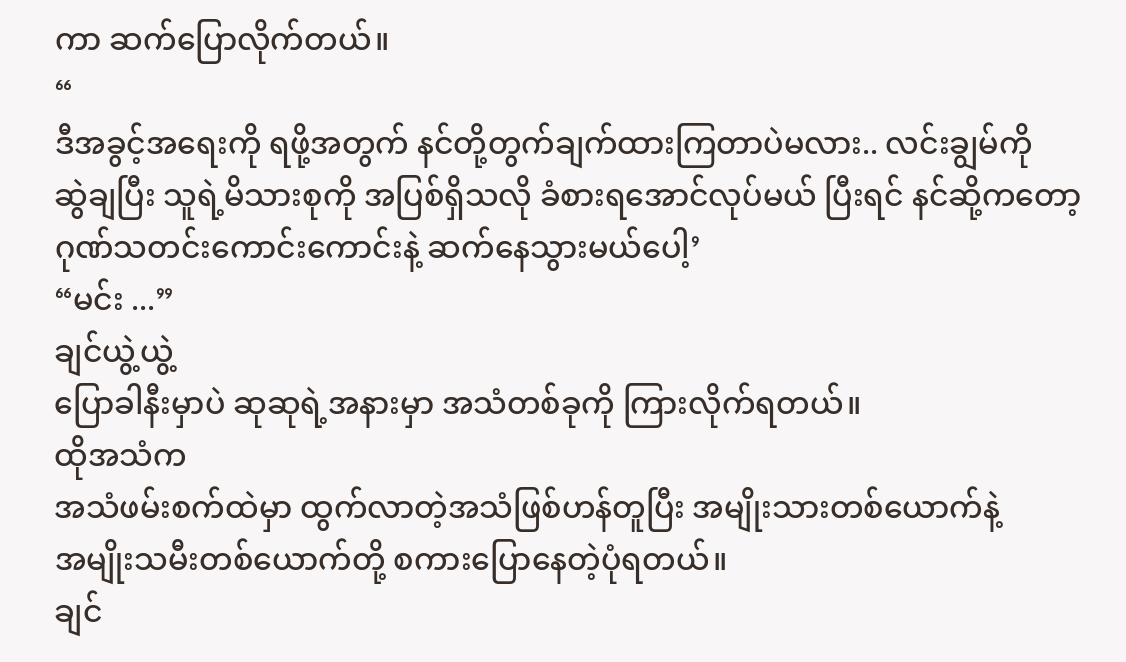ကာ ဆက်ပြောလိုက်တယ်။
“
ဒီအခွင့်အရေးကို ရဖို့အတွက် နင်တို့တွက်ချက်ထားကြတာပဲမလား.. လင်းချွမ်ကို
ဆွဲချပြီး သူရဲ့မိသားစုကို အပြစ်ရှိသလို ခံစားရအောင်လုပ်မယ် ပြီးရင် နင်ဆို့ကတော့
ဂုဏ်သတင်းကောင်းကောင်းနဲ့ ဆက်နေသွားမယ်ပေါ့’
“မင်း ...”
ချင်ယွဲ့ယွဲ့
ပြောခါနီးမှာပဲ ဆုဆုရဲ့အနားမှာ အသံတစ်ခုကို ကြားလိုက်ရတယ်။
ထိုအသံက
အသံဖမ်းစက်ထဲမှာ ထွက်လာတဲ့အသံဖြစ်ဟန်တူပြီး အမျိုးသားတစ်ယောက်နဲ့
အမျိုးသမီးတစ်ယောက်တို့ စကားပြောနေတဲ့ပုံရတယ်။
ချင်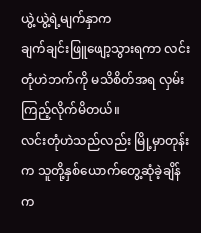ယွဲ့ယွဲ့ရဲ့မျက်နှာက
ချက်ချင်းဖြူဖျော့သွားရကာ လင်းတုံဟဲဘက်ကို မသိစိတ်အရ လှမ်းကြည့်လိုက်မိတယ်။
လင်းတုံဟဲသည်လည်း မြို့မှာတုန်းက သူတို့နှစ်ယောက်တွေ့ဆုံခဲ့ချိန်က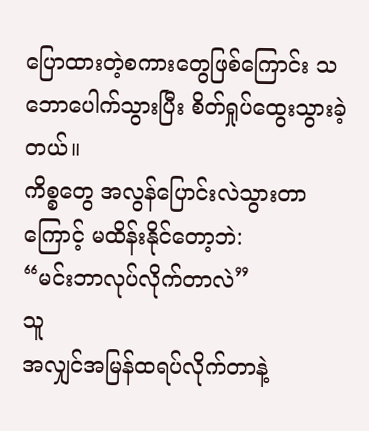ပြောထားတဲ့စကားတွေဖြစ်ကြောင်း သဘောပေါက်သွားပြီး စိတ်ရှုပ်ထွေးသွားခဲ့တယ်။
ကိစ္စတွေ အလွန်ပြောင်းလဲသွားတာကြောင့် မထိန်းနိုင်တော့ဘဲ:
“မင်းဘာလုပ်လိုက်တာလဲ”
သူ
အလျှင်အမြန်ထရပ်လိုက်တာနဲ့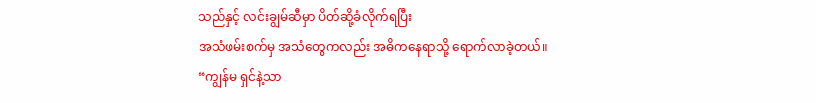သည်နှင့် လင်းချွမ်ဆီမှာ ပိတ်ဆို့ခံလိုက်ရပြီး
အသံဖမ်းစက်မှ အသံတွေကလည်း အဓိကနေရာသို့ ရောက်လာခဲ့တယ်။
“ကျွန်မ ရှင်နဲ့သာ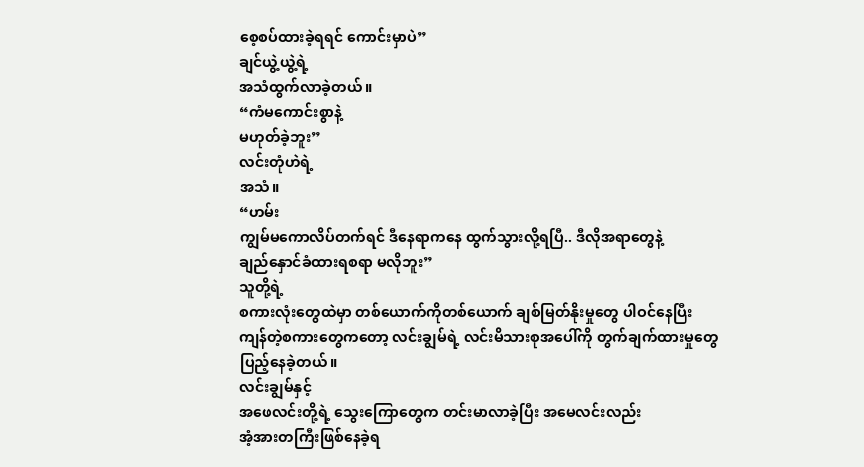စေ့စပ်ထားခဲ့ရရင် ကောင်းမှာပဲ”
ချင်ယွဲ့ယွဲ့ရဲ့
အသံထွက်လာခဲ့တယ်။
“ကံမကောင်းစွာနဲ့
မဟုတ်ခဲ့ဘူး”
လင်းတုံဟဲရဲ့
အသံ။
“ဟမ်း
ကျွမ်မကောလိပ်တက်ရင် ဒီနေရာကနေ ထွက်သွားလို့ရပြီ.. ဒီလိုအရာတွေနဲ့
ချည်နှောင်ခံထားရစရာ မလိုဘူး”
သူတို့ရဲ့
စကားလုံးတွေထဲမှာ တစ်ယောက်ကိုတစ်ယောက် ချစ်မြတ်နိုးမှုတွေ ပါဝင်နေပြီး
ကျန်တဲ့စကားတွေကတော့ လင်းချွမ်ရဲ့ လင်းမိသားစုအပေါ်ကို တွက်ချက်ထားမှုတွေ
ပြည့်နေခဲ့တယ်။
လင်းချွမ်နှင့်
အဖေလင်းတို့ရဲ့ သွေးကြောတွေက တင်းမာလာခဲ့ပြီး အမေလင်းလည်း
အံ့အားတကြီးဖြစ်နေခဲ့ရ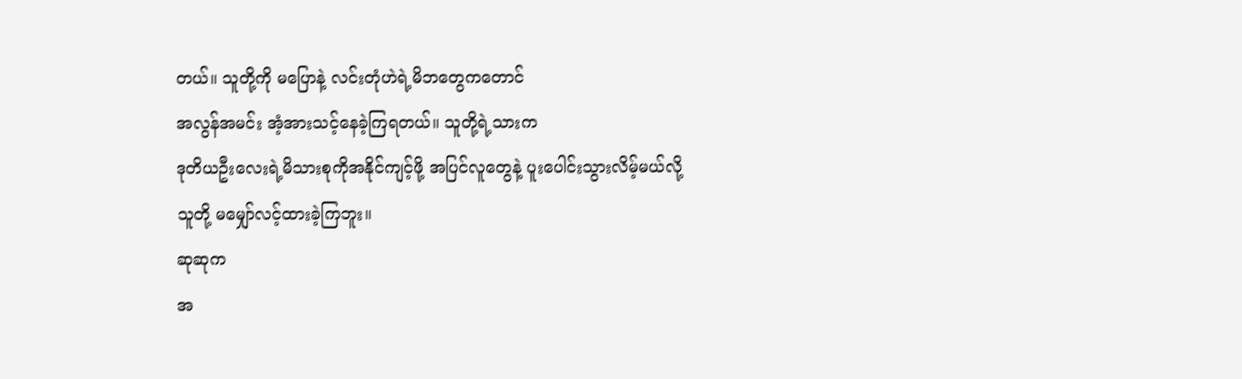တယ်။ သူတို့ကို မပြောနဲ့ လင်းတုံဟဲရဲ့မိဘတွေကတောင်
အလွန်အမင်း အံ့အားသင့်နေခဲ့ကြရတယ်။ သူတို့ရဲ့သားက
ဒုတိယဦးလေးရဲ့မိသားစုကိုအနိုင်ကျင့်ဖို့ အပြင်လူတွေနဲ့ ပူးပေါင်းသွားလိမ့်မယ်လို့
သူတို့ မမျှော်လင့်ထားခဲ့ကြဘူး။
ဆုဆုက
အ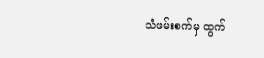သံဖမ်းစက်မှ ထွက်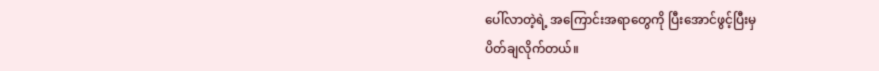ပေါ်လာတဲ့ရဲ့ အကြောင်းအရာတွေကို ပြီးအောင်ဖွင့်ပြီးမှ
ပိတ်ချလိုက်တယ်။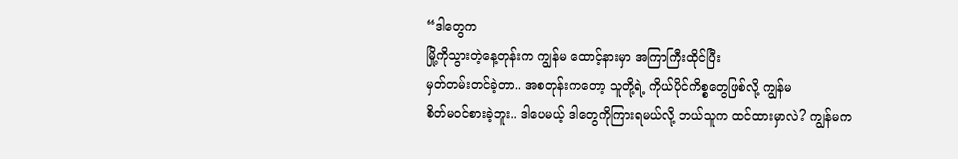“ဒါတွေက
မြို့ကိုသွားတဲ့နေ့တုန်းက ကျွန်မ ထောင့်နားမှာ အကြာကြီးထိုင်ပြီး
မှတ်တမ်းတင်ခဲ့တာ.. အစတုန်းကတော့ သူတို့ရဲ့ ကိုယ်ပိုင်ကိစ္စတွေဖြစ်လို့ ကျွန်မ
စိတ်မဝင်စားခဲ့ဘူး.. ဒါပေမယ့် ဒါတွေကိုကြားရမယ်လို့ ဘယ်သူက ထင်ထားမှာလဲ? ကျွန်မက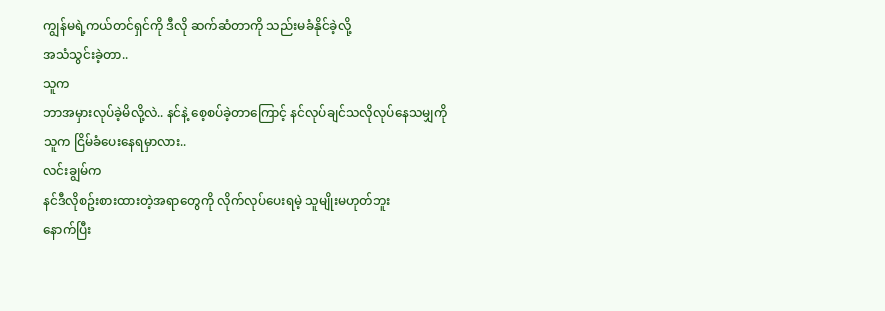ကျွန်မရဲ့ကယ်တင်ရှင်ကို ဒီလို ဆက်ဆံတာကို သည်းမခံနိုင်ခဲ့လို့
အသံသွင်းခဲ့တာ..
သူက
ဘာအမှားလုပ်ခဲ့မိလို့လဲ.. နင်နဲ့ စေ့စပ်ခဲ့တာကြောင့် နင်လုပ်ချင်သလိုလုပ်နေသမျှကို
သူက ငြိမ်ခံပေးနေရမှာလား..
လင်းချွမ်က
နင်ဒီလိုစဥ်းစားထားတဲ့အရာတွေကို လိုက်လုပ်ပေးရမဲ့ သူမျိုးမဟုတ်ဘူး
နောက်ပြီး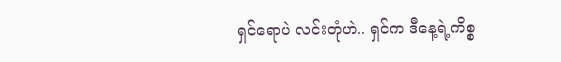ရှင်ရောပဲ လင်းတုံဟဲ.. ရှင်က ဒီနေ့ရဲ့ကိစ္စ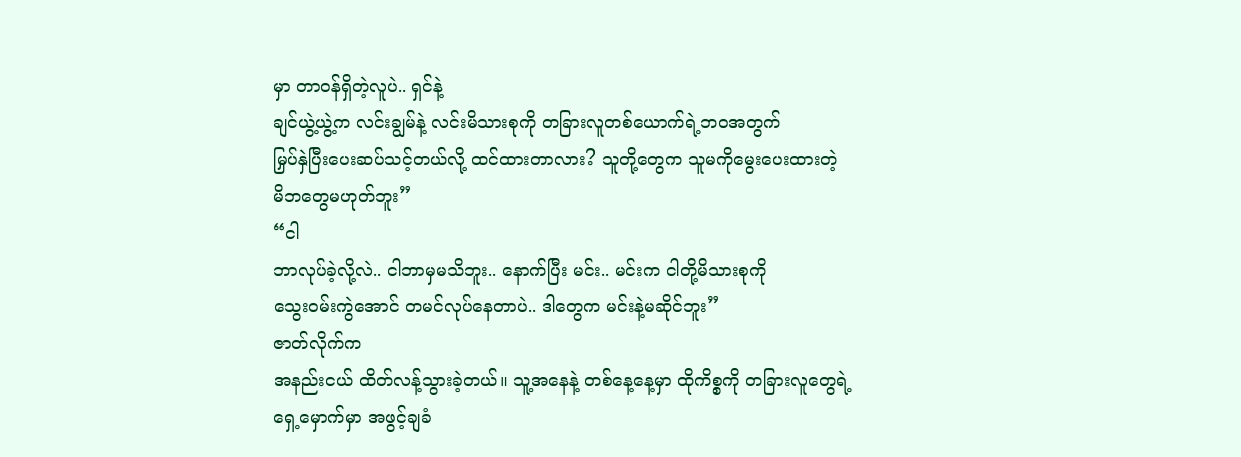မှာ တာဝန်ရှိတဲ့လူပဲ.. ရှင်နဲ့
ချင်ယွဲ့ယွဲ့က လင်းချွမ်နဲ့ လင်းမိသားစုကို တခြားလူတစ်ယောက်ရဲ့ဘဝအတွက်
မြှပ်နှဲပြီးပေးဆပ်သင့်တယ်လို့ ထင်ထားတာလား? သူတို့တွေက သူမကိုမွေးပေးထားတဲ့
မိဘတွေမဟုတ်ဘူး”
“ငါ
ဘာလုပ်ခဲ့လို့လဲ.. ငါဘာမှမသိဘူး.. နောက်ပြီး မင်း.. မင်းက ငါတို့မိသားစုကို
သွေးဝမ်းကွဲအောင် တမင်လုပ်နေတာပဲ.. ဒါတွေက မင်းနဲ့မဆိုင်ဘူး”
ဇာတ်လိုက်က
အနည်းငယ် ထိတ်လန့်သွားခဲ့တယ်။ သူ့အနေနဲ့ တစ်နေ့နေ့မှာ ထိုကိစ္စကို တခြားလူတွေရဲ့
ရှေ့မှောက်မှာ အဖွင့်ချခံ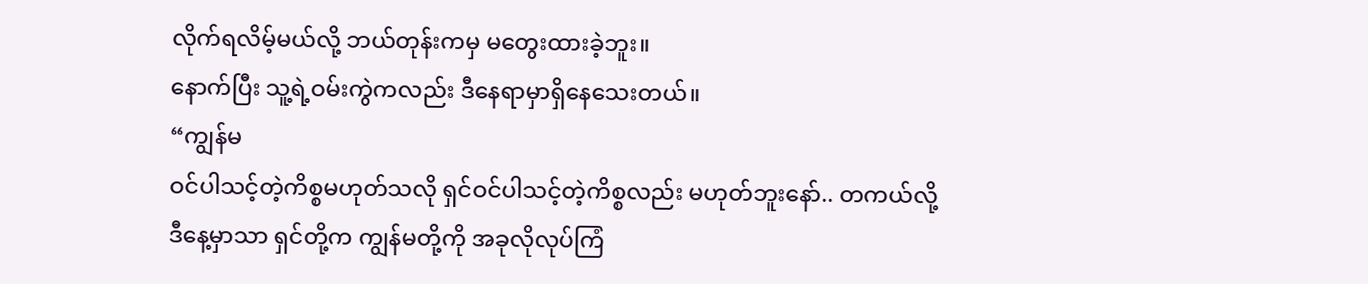လိုက်ရလိမ့်မယ်လို့ ဘယ်တုန်းကမှ မတွေးထားခဲ့ဘူး။
နောက်ပြီး သူ့ရဲ့ဝမ်းကွဲကလည်း ဒီနေရာမှာရှိနေသေးတယ်။
“ကျွန်မ
ဝင်ပါသင့်တဲ့ကိစ္စမဟုတ်သလို ရှင်ဝင်ပါသင့်တဲ့ကိစ္စလည်း မဟုတ်ဘူးနော်.. တကယ်လို့
ဒီနေ့မှာသာ ရှင်တို့က ကျွန်မတို့ကို အခုလိုလုပ်ကြံ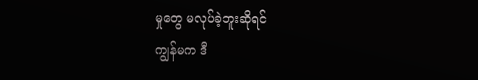မှုတွေ မလုပ်ခဲ့ဘူးဆိုရင်
ကျွန်မက ဒီ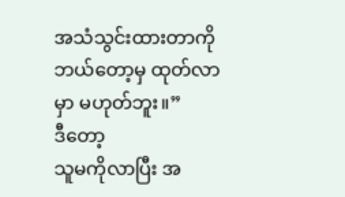အသံသွင်းထားတာကို ဘယ်တော့မှ ထုတ်လာမှာ မဟုတ်ဘူး။”
ဒီတော့
သူမကိုလာပြီး အ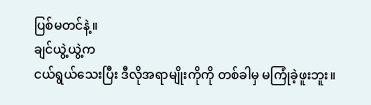ပြစ်မတင်နဲ့။
ချင်ယွဲ့ယွဲ့က
ငယ်ရွယ်သေးပြီး ဒီလိုအရာမျိုးကိုကို တစ်ခါမှ မကြုံခဲ့ဖူးဘူး။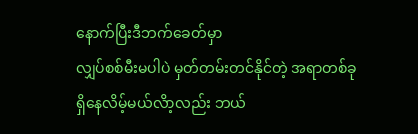နောက်ပြီးဒီဘက်ခေတ်မှာ
လျှပ်စစ်မီးမပါပဲ မှတ်တမ်းတင်နိုင်တဲ့ အရာတစ်ခု ရှိနေလိမ့်မယ်လိာ့လည်း ဘယ်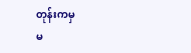တုန်းကမှ
မ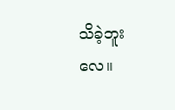သိခဲ့ဘူးလေ။